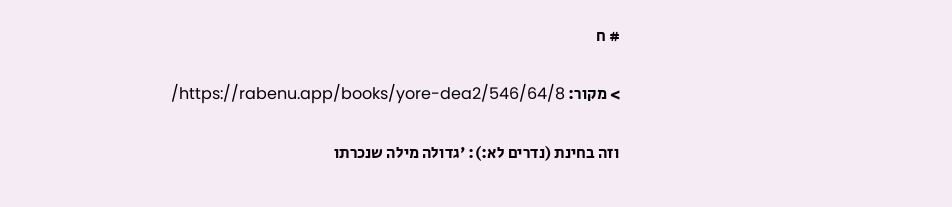# ח

> מקור: https://rabenu.app/books/yore-dea2/546/64/8/

וזה בחינת (נדרים לא:): 'גדולה מילה שנכרתו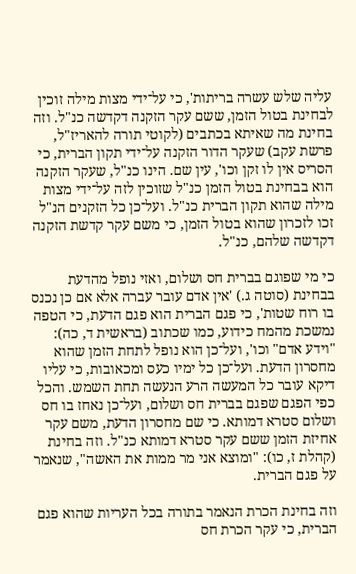עליה שלש עשרה בריתות', כי על־ידי מצות מילה זוכין לבחינת בטול הזמן, ששם עקר הזקנה דקדשה כנ"ל. וזה בחינת מה שאיתא בכתבים (לקוטי תורה להאריז"ל, פרשת עקב) שעקר הדור הזקנה על־ידי תקון הברית, כי הסריס אין לו זקן וכו', עין שם. הינו כנ"ל, שעקר הזקנה הוא בבחינת בטול הזמן כנ"ל שזוכין לזה על־ידי מצות מילה שהוא תקון הברית כנ"ל. ועל־כן כל הזקנים הנ"ל זכו לזכרון שהוא בטול הזמן, כי משם עקר קדשת הזקנה דקדשה שלהם, כנ"ל.

כי מי שפוגם בברית חס ושלום, ואזי נופל מהדעת בבחינת (סוטה ג.) 'אין אדם עובר עברה אלא אם כן נכנס בו רוח שטות', כי פגם הברית הוא פגם הדעת, כי הטפה נמשכת מהמח כידוע, כמו שכתוב (בראשית ד, כה): "וידע אדם" וכו', ועל־כן הוא נופל לתחת הזמן שהוא מחסרון הדעת. ועל־כן כל ימיו כעס ומכאובות, כי עליו דיקא עובר כל המעשה הרע הנעשה תחת השמש. והכל כפי הפגם שפגם בברית חס ושלום, ועל־כן נאחז בו חס ושלום סטרא דמותא. כי שם מחסרון הדעת, משם עקר אחיזת הזמן ששם עקר סטרא דמותא כנ"ל. וזה בחינת (קהלת ז, כו): "ומוצא אני מר ממות את האשה", שנאמר על פגם הברית.

וזה בחינת הכרת הנאמר בתורה בכל העריות שהוא פגם הברית, כי עקר הכרת חס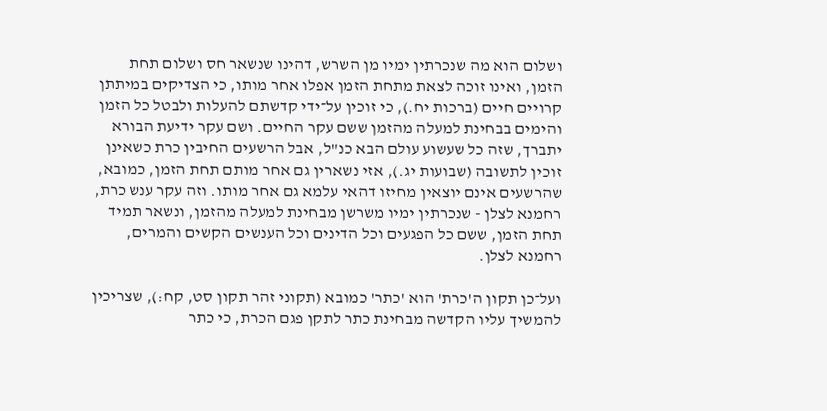ושלום הוא מה שנכרתין ימיו מן השרש, דהינו שנשאר חס ושלום תחת הזמן, ואינו זוכה לצאת מתחת הזמן אפלו אחר מותו, כי הצדיקים במיתתן קרויים חיים (ברכות יח.), כי זוכין על־ידי קדשתם להעלות ולבטל כל הזמן והימים בבחינת למעלה מהזמן ששם עקר החיים. ושם עקר ידיעת הבורא יתברך, שזה כל שעשוע עולם הבא כנ"ל, אבל הרשעים החיבין כרת כשאינן זוכין לתשובה (שבועות יג.), אזי נשארין גם אחר מותם תחת הזמן, כמובא, שהרשעים אינם יוצאין מחיזו דהאי עלמא גם אחר מותו. וזה עקר ענש כרת, רחמנא לצלן - שנכרתין ימיו משרשן מבחינת למעלה מהזמן, ונשאר תמיד תחת הזמן, ששם כל הפגעים וכל הדינים וכל הענשים הקשים והמרים, רחמנא לצלן.

ועל־כן תקון ה'כרת' הוא 'כתר' כמובא (תקוני זהר תקון סט, קח:), שצריכין להמשיך עליו הקדשה מבחינת כתר לתקן פגם הכרת, כי כתר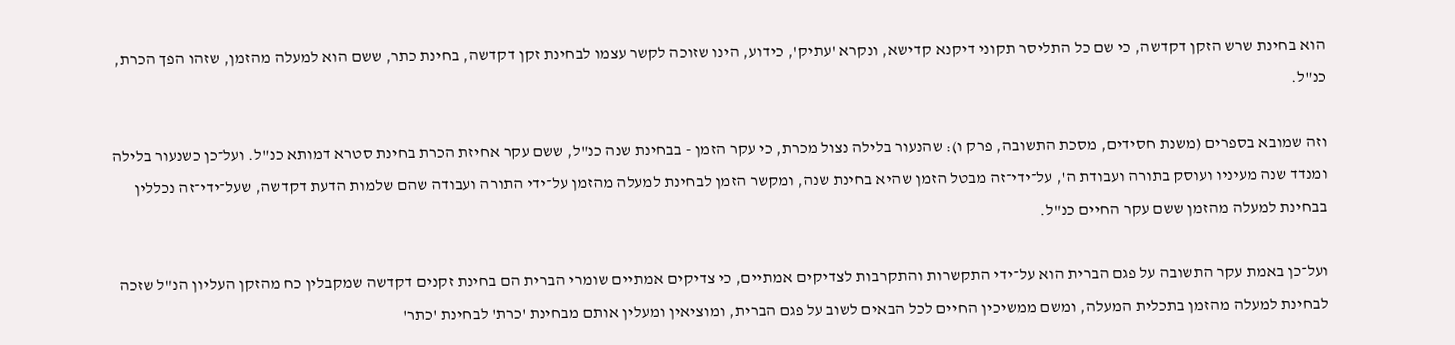הוא בחינת שרש הזקן דקדשה, כי שם כל התליסר תקוני דיקנא קדישא, ונקרא 'עתיק', כידוע, הינו שזוכה לקשר עצמו לבחינת זקן דקדשה, בחינת כתר, ששם הוא למעלה מהזמן, שזהו הפך הכרת, כנ"ל.

וזה שמובא בספרים (משנת חסידים, מסכת התשובה, פרק ו): שהנעור בלילה נצול מכרת, כי עקר הזמן - בבחינת שנה כנ"ל, ששם עקר אחיזת הכרת בחינת סטרא דמותא כנ"ל. ועל־כן כשנעור בלילה ומנדד שנה מעיניו ועוסק בתורה ועבודת ה', על־ידי־זה מבטל הזמן שהיא בחינת שנה, ומקשר הזמן לבחינת למעלה מהזמן על־ידי התורה ועבודה שהם שלמות הדעת דקדשה, שעל־ידי־זה נכללין בבחינת למעלה מהזמן ששם עקר החיים כנ"ל.

ועל־כן באמת עקר התשובה על פגם הברית הוא על־ידי התקשרות והתקרבות לצדיקים אמתיים, כי צדיקים אמתיים שומרי הברית הם בחינת זקנים דקדשה שמקבלין כח מהזקן העליון הנ"ל שזכה לבחינת למעלה מהזמן בתכלית המעלה, ומשם ממשיכין החיים לכל הבאים לשוב על פגם הברית, ומוציאין ומעלין אותם מבחינת 'כרת' לבחינת 'כתר'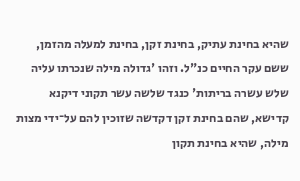שהיא בחינת עתיק, בחינת זקן, בחינת למעלה מהזמן, ששם עקר החיים כנ"ל. וזהו 'גדולה מילה שנכרתו עליה שלש עשרה בריתות' כנגד שלשה עשר תקוני דיקנא קדישא, שהם בחינת זקן דקדשה שזוכין להם על־ידי מצות מילה, שהיא בחינת תקון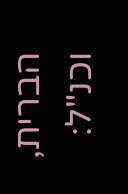הברית, וכנ"ל: